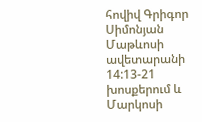հովիվ Գրիգոր Սիմոնյան
Մաթևոսի ավետարանի 14:13-21 խոսքերում և Մարկոսի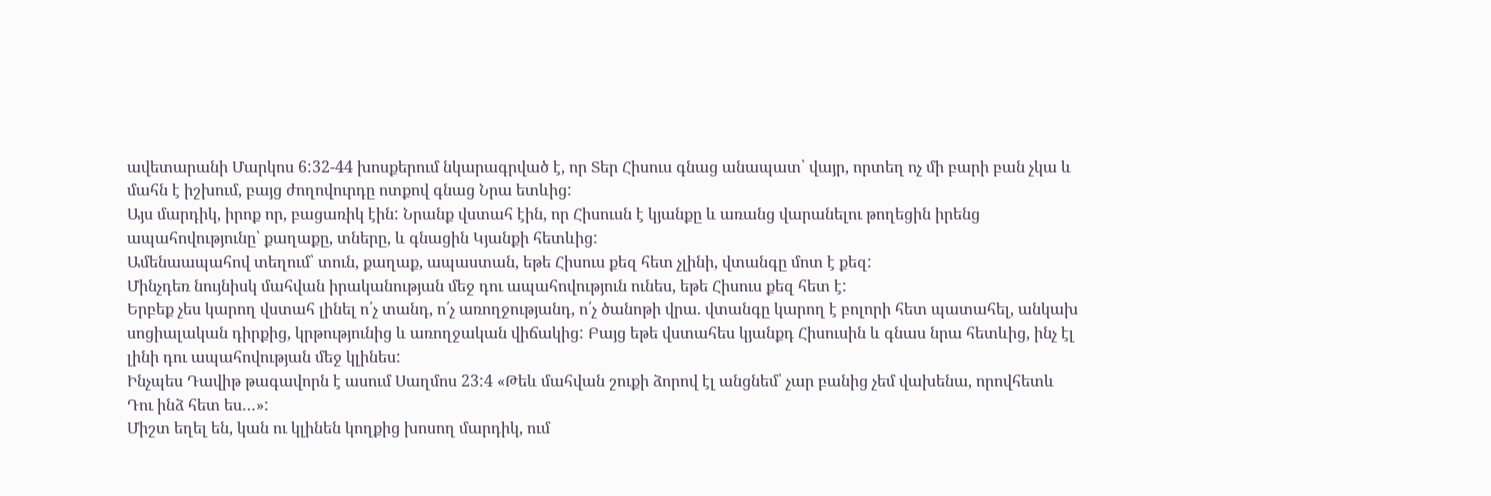ավետարանի Մարկոս 6:32-44 խոսքերում նկարագրված է, որ Տեր Հիսուս գնաց անապատ՝ վայր, որտեղ ոչ մի բարի բան չկա և մահն է իշխում, բայց ժողովուրդը ոտքով գնաց Նրա ետևից:
Այս մարդիկ, իրոք որ, բացառիկ էին: Նրանք վստահ էին, որ Հիսուսն է կյանքը և առանց վարանելու թողեցին իրենց ապահովությունը՝ քաղաքը, տները, և գնացին Կյանքի հետևից:
Ամենաապահով տեղում՝ տուն, քաղաք, ապաստան, եթե Հիսուս քեզ հետ չլինի, վտանգը մոտ է քեզ:
Մինչդեռ նույնիսկ մահվան իրականության մեջ դու ապահովություն ունես, եթե Հիսուս քեզ հետ է:
Երբեք չես կարող վստահ լինել ո՛չ տանդ, ո՛չ առողջությանդ, ո՛չ ծանոթի վրա. վտանգը կարող է բոլորի հետ պատահել, անկախ սոցիալական դիրքից, կրթությունից և առողջական վիճակից: Բայց եթե վստահես կյանքդ Հիսուսին և գնաս նրա հետևից, ինչ էլ լինի դու ապահովության մեջ կլինես:
Ինչպես Դավիթ թագավորն է ասում Սաղմոս 23:4 «Թեև մահվան շուքի ձորով էլ անցնեմ՝ չար բանից չեմ վախենա, որովհետև Դու ինձ հետ ես…»:
Միշտ եղել են, կան ու կլինեն կողքից խոսող մարդիկ, ում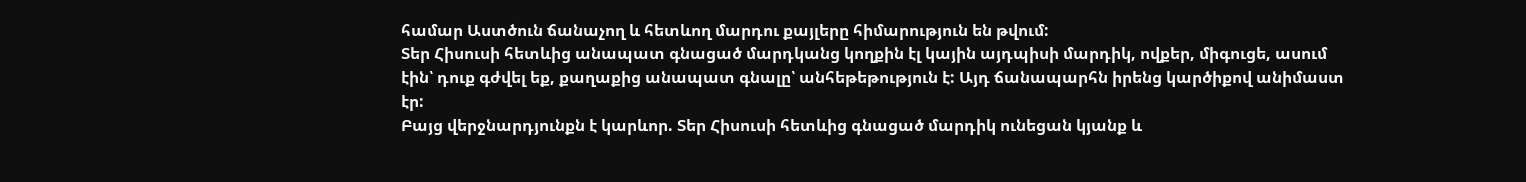համար Աստծուն ճանաչող և հետևող մարդու քայլերը հիմարություն են թվում:
Տեր Հիսուսի հետևից անապատ գնացած մարդկանց կողքին էլ կային այդպիսի մարդիկ, ովքեր, միգուցե, ասում էին՝ դուք գժվել եք, քաղաքից անապատ գնալը՝ անհեթեթություն է: Այդ ճանապարհն իրենց կարծիքով անիմաստ էր:
Բայց վերջնարդյունքն է կարևոր. Տեր Հիսուսի հետևից գնացած մարդիկ ունեցան կյանք և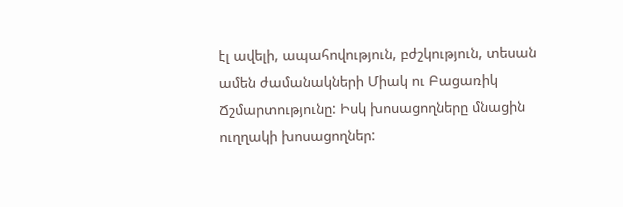էլ ավելի, ապահովություն, բժշկություն, տեսան ամեն ժամանակների Միակ ու Բացառիկ Ճշմարտությունը: Իսկ խոսացողները մնացին ուղղակի խոսացողներ: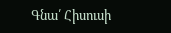Գնա՛ Հիսուսի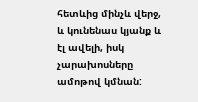հետևից մինչև վերջ, և կունենաս կյանք և էլ ավելի, իսկ չարախոսները ամոթով կմնան: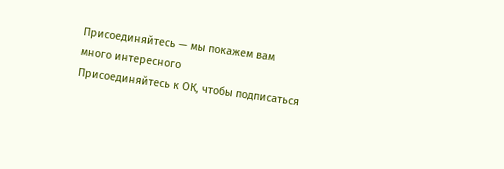Присоединяйтесь — мы покажем вам много интересного
Присоединяйтесь к ОК, чтобы подписаться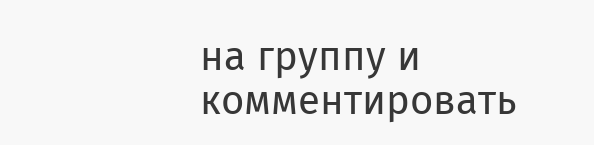на группу и комментировать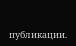публикации.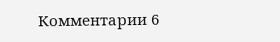Комментарии 6